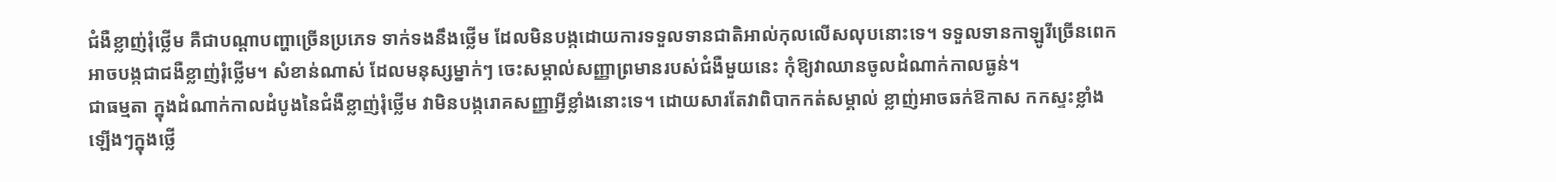ជំងឺខ្លាញ់រុំថ្លើម គឺជាបណ្ដាបញ្ហាច្រើនប្រភេទ ទាក់ទងនឹងថ្លើម ដែលមិនបង្កដោយការទទួលទានជាតិអាល់កុលលើសលុបនោះទេ។ ទទួលទានកាឡូរីច្រើនពេក អាចបង្កជាជងឺខ្លាញ់រុំថ្លើម។ សំខាន់ណាស់ ដែលមនុស្សម្នាក់ៗ ចេះសម្គាល់សញ្ញាព្រមានរបស់ជំងឺមួយនេះ កុំឱ្យវាឈានចូលដំណាក់កាលធ្ងន់។
ជាធម្មតា ក្នុងដំណាក់កាលដំបូងនៃជំងឺខ្លាញ់រុំថ្លើម វាមិនបង្ករោគសញ្ញាអ្វីខ្លាំងនោះទេ។ ដោយសារតែវាពិបាកកត់សម្គាល់ ខ្លាញ់អាចឆក់ឱកាស កកស្ទះខ្លាំងឡើងៗក្នុងថ្លើ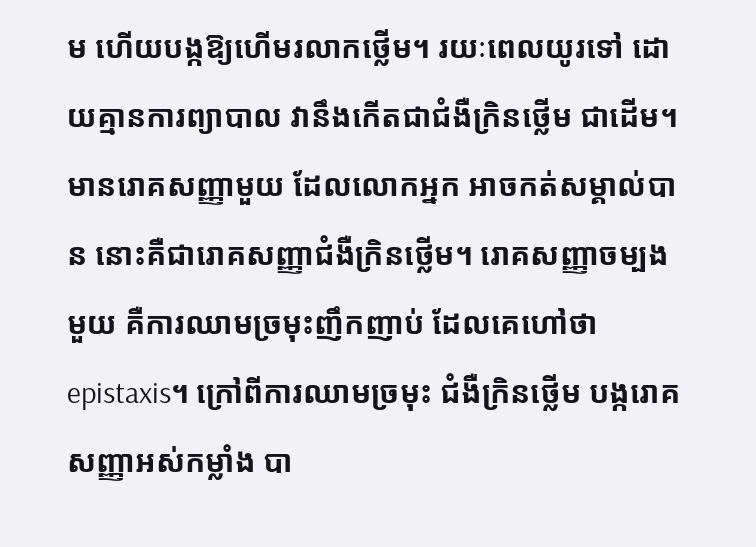ម ហើយបង្កឱ្យហើមរលាកថ្លើម។ រយៈពេលយូរទៅ ដោយគ្មានការព្យាបាល វានឹងកើតជាជំងឺក្រិនថ្លើម ជាដើម។
មានរោគសញ្ញាមួយ ដែលលោកអ្នក អាចកត់សម្គាល់បាន នោះគឺជារោគសញ្ញាជំងឺក្រិនថ្លើម។ រោគសញ្ញាចម្បងមួយ គឺការឈាមច្រមុះញឹកញាប់ ដែលគេហៅថា epistaxis។ ក្រៅពីការឈាមច្រមុះ ជំងឺក្រិនថ្លើម បង្ករោគសញ្ញាអស់កម្លាំង បា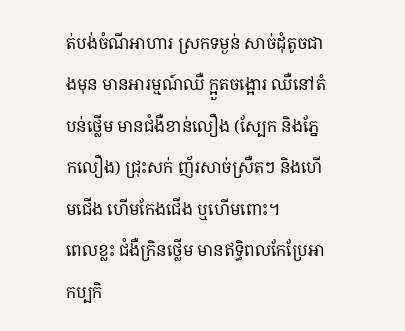ត់បង់ចំណីអាហារ ស្រកទម្ងន់ សាច់ដុំតូចជាងមុន មានអារម្មណ៍ឈឺ ក្អួតចង្អោរ ឈឺនៅតំបន់ថ្លើម មានជំងឺខាន់លឿង (ស្បែក និងភ្នែកលឿង) ជ្រុះសក់ ញ័រសាច់ស្រឺតៗ និងហើមជើង ហើមកែងជើង ឬហើមពោះ។
ពេលខ្លះ ជំងឺក្រិនថ្លើម មានឥទ្ធិពលកែប្រែអាកប្បកិ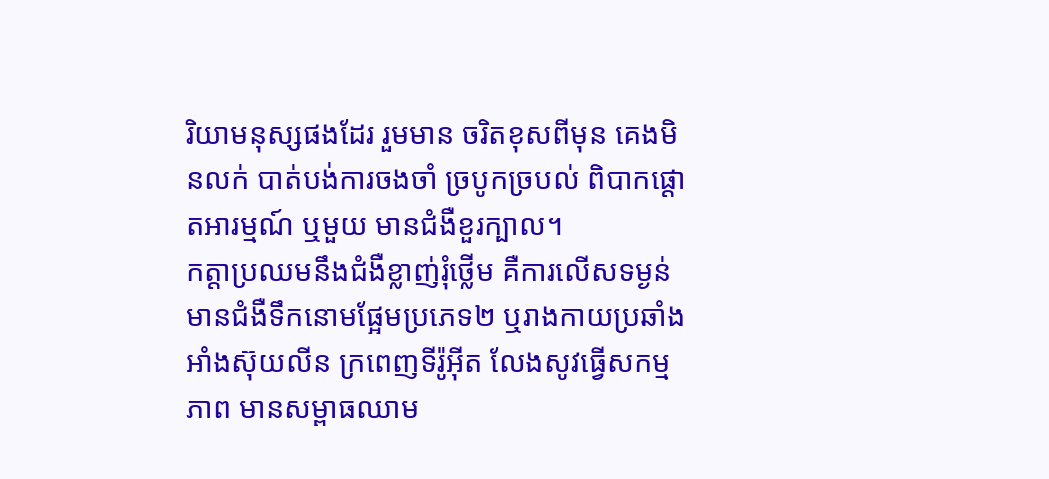រិយាមនុស្សផងដែរ រួមមាន ចរិតខុសពីមុន គេងមិនលក់ បាត់បង់ការចងចាំ ច្របូកច្របល់ ពិបាកផ្ដោតអារម្មណ៍ ឬមួយ មានជំងឺខួរក្បាល។
កត្តាប្រឈមនឹងជំងឺខ្លាញ់រុំថ្លើម គឺការលើសទម្ងន់ មានជំងឺទឹកនោមផ្អែមប្រភេទ២ ឬរាងកាយប្រឆាំងអាំងស៊ុយលីន ក្រពេញទីរ៉ូអ៊ីត លែងសូវធ្វើសកម្មភាព មានសម្ពាធឈាម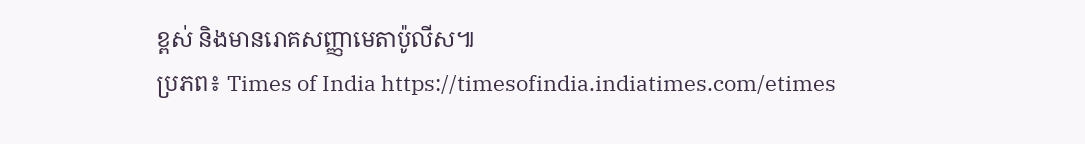ខ្ពស់ និងមានរោគសញ្ញាមេតាប៉ូលីស៕
ប្រភព៖ Times of India https://timesofindia.indiatimes.com/etimes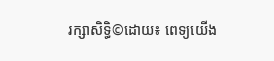រក្សាសិទ្ធិ©ដោយ៖ ពេទ្យយើង